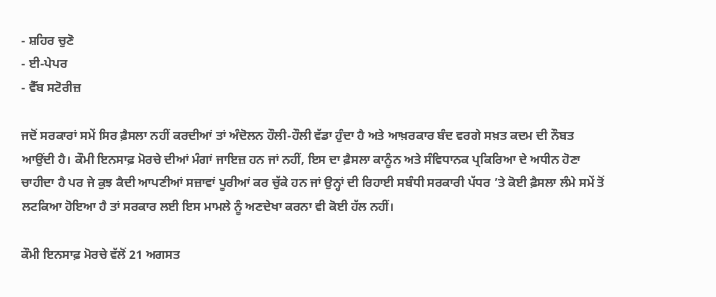- ਸ਼ਹਿਰ ਚੁਣੋ
- ਈ-ਪੇਪਰ
- ਵੈੱਬ ਸਟੋਰੀਜ਼

ਜਦੋਂ ਸਰਕਾਰਾਂ ਸਮੇਂ ਸਿਰ ਫ਼ੈਸਲਾ ਨਹੀਂ ਕਰਦੀਆਂ ਤਾਂ ਅੰਦੋਲਨ ਹੌਲੀ-ਹੌਲੀ ਵੱਡਾ ਹੁੰਦਾ ਹੈ ਅਤੇ ਆਖ਼ਰਕਾਰ ਬੰਦ ਵਰਗੇ ਸਖ਼ਤ ਕਦਮ ਦੀ ਨੌਬਤ ਆਉਂਦੀ ਹੈ। ਕੌਮੀ ਇਨਸਾਫ਼ ਮੋਰਚੇ ਦੀਆਂ ਮੰਗਾਂ ਜਾਇਜ਼ ਹਨ ਜਾਂ ਨਹੀਂ, ਇਸ ਦਾ ਫ਼ੈਸਲਾ ਕਾਨੂੰਨ ਅਤੇ ਸੰਵਿਧਾਨਕ ਪ੍ਰਕਿਰਿਆ ਦੇ ਅਧੀਨ ਹੋਣਾ ਚਾਹੀਦਾ ਹੈ ਪਰ ਜੇ ਕੁਝ ਕੈਦੀ ਆਪਣੀਆਂ ਸਜ਼ਾਵਾਂ ਪੂਰੀਆਂ ਕਰ ਚੁੱਕੇ ਹਨ ਜਾਂ ਉਨ੍ਹਾਂ ਦੀ ਰਿਹਾਈ ਸਬੰਧੀ ਸਰਕਾਰੀ ਪੱਧਰ ’ਤੇ ਕੋਈ ਫ਼ੈਸਲਾ ਲੰਮੇ ਸਮੇਂ ਤੋਂ ਲਟਕਿਆ ਹੋਇਆ ਹੈ ਤਾਂ ਸਰਕਾਰ ਲਈ ਇਸ ਮਾਮਲੇ ਨੂੰ ਅਣਦੇਖਾ ਕਰਨਾ ਵੀ ਕੋਈ ਹੱਲ ਨਹੀਂ।

ਕੌਮੀ ਇਨਸਾਫ਼ ਮੋਰਚੇ ਵੱਲੋਂ 21 ਅਗਸਤ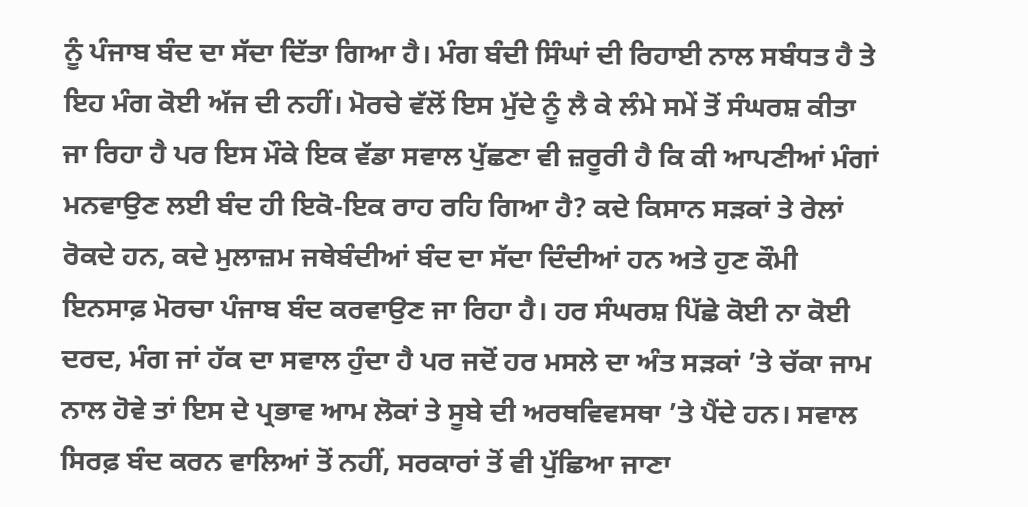ਨੂੰ ਪੰਜਾਬ ਬੰਦ ਦਾ ਸੱਦਾ ਦਿੱਤਾ ਗਿਆ ਹੈ। ਮੰਗ ਬੰਦੀ ਸਿੰਘਾਂ ਦੀ ਰਿਹਾਈ ਨਾਲ ਸਬੰਧਤ ਹੈ ਤੇ ਇਹ ਮੰਗ ਕੋਈ ਅੱਜ ਦੀ ਨਹੀਂ। ਮੋਰਚੇ ਵੱਲੋਂ ਇਸ ਮੁੱਦੇ ਨੂੰ ਲੈ ਕੇ ਲੰਮੇ ਸਮੇਂ ਤੋਂ ਸੰਘਰਸ਼ ਕੀਤਾ ਜਾ ਰਿਹਾ ਹੈ ਪਰ ਇਸ ਮੌਕੇ ਇਕ ਵੱਡਾ ਸਵਾਲ ਪੁੱਛਣਾ ਵੀ ਜ਼ਰੂਰੀ ਹੈ ਕਿ ਕੀ ਆਪਣੀਆਂ ਮੰਗਾਂ ਮਨਵਾਉਣ ਲਈ ਬੰਦ ਹੀ ਇਕੋ-ਇਕ ਰਾਹ ਰਹਿ ਗਿਆ ਹੈ? ਕਦੇ ਕਿਸਾਨ ਸੜਕਾਂ ਤੇ ਰੇਲਾਂ ਰੋਕਦੇ ਹਨ, ਕਦੇ ਮੁਲਾਜ਼ਮ ਜਥੇਬੰਦੀਆਂ ਬੰਦ ਦਾ ਸੱਦਾ ਦਿੰਦੀਆਂ ਹਨ ਅਤੇ ਹੁਣ ਕੌਮੀ ਇਨਸਾਫ਼ ਮੋਰਚਾ ਪੰਜਾਬ ਬੰਦ ਕਰਵਾਉਣ ਜਾ ਰਿਹਾ ਹੈ। ਹਰ ਸੰਘਰਸ਼ ਪਿੱਛੇ ਕੋਈ ਨਾ ਕੋਈ ਦਰਦ, ਮੰਗ ਜਾਂ ਹੱਕ ਦਾ ਸਵਾਲ ਹੁੰਦਾ ਹੈ ਪਰ ਜਦੋਂ ਹਰ ਮਸਲੇ ਦਾ ਅੰਤ ਸੜਕਾਂ ’ਤੇ ਚੱਕਾ ਜਾਮ ਨਾਲ ਹੋਵੇ ਤਾਂ ਇਸ ਦੇ ਪ੍ਰਭਾਵ ਆਮ ਲੋਕਾਂ ਤੇ ਸੂਬੇ ਦੀ ਅਰਥਵਿਵਸਥਾ ’ਤੇ ਪੈਂਦੇ ਹਨ। ਸਵਾਲ ਸਿਰਫ਼ ਬੰਦ ਕਰਨ ਵਾਲਿਆਂ ਤੋਂ ਨਹੀਂ, ਸਰਕਾਰਾਂ ਤੋਂ ਵੀ ਪੁੱਛਿਆ ਜਾਣਾ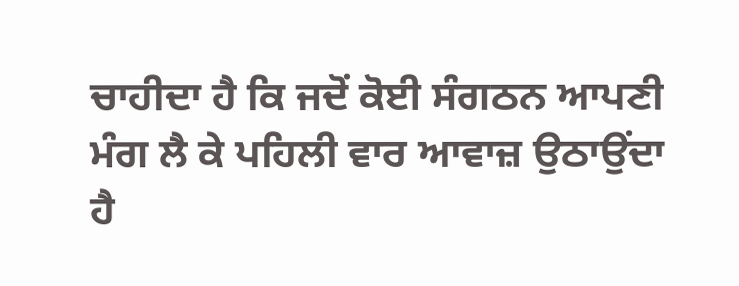ਚਾਹੀਦਾ ਹੈ ਕਿ ਜਦੋਂ ਕੋਈ ਸੰਗਠਨ ਆਪਣੀ ਮੰਗ ਲੈ ਕੇ ਪਹਿਲੀ ਵਾਰ ਆਵਾਜ਼ ਉਠਾਉਂਦਾ ਹੈ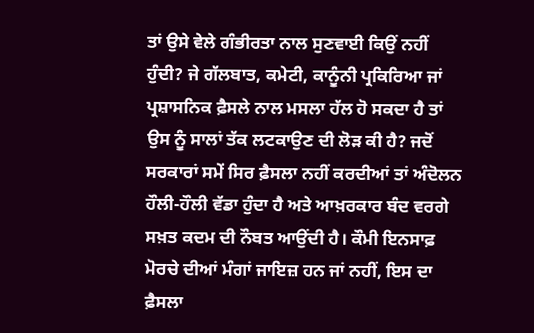ਤਾਂ ਉਸੇ ਵੇਲੇ ਗੰਭੀਰਤਾ ਨਾਲ ਸੁਣਵਾਈ ਕਿਉਂ ਨਹੀਂ ਹੁੰਦੀ? ਜੇ ਗੱਲਬਾਤ, ਕਮੇਟੀ, ਕਾਨੂੰਨੀ ਪ੍ਰਕਿਰਿਆ ਜਾਂ ਪ੍ਰਸ਼ਾਸਨਿਕ ਫ਼ੈਸਲੇ ਨਾਲ ਮਸਲਾ ਹੱਲ ਹੋ ਸਕਦਾ ਹੈ ਤਾਂ ਉਸ ਨੂੰ ਸਾਲਾਂ ਤੱਕ ਲਟਕਾਉਣ ਦੀ ਲੋੜ ਕੀ ਹੈ? ਜਦੋਂ ਸਰਕਾਰਾਂ ਸਮੇਂ ਸਿਰ ਫ਼ੈਸਲਾ ਨਹੀਂ ਕਰਦੀਆਂ ਤਾਂ ਅੰਦੋਲਨ ਹੌਲੀ-ਹੌਲੀ ਵੱਡਾ ਹੁੰਦਾ ਹੈ ਅਤੇ ਆਖ਼ਰਕਾਰ ਬੰਦ ਵਰਗੇ ਸਖ਼ਤ ਕਦਮ ਦੀ ਨੌਬਤ ਆਉਂਦੀ ਹੈ। ਕੌਮੀ ਇਨਸਾਫ਼ ਮੋਰਚੇ ਦੀਆਂ ਮੰਗਾਂ ਜਾਇਜ਼ ਹਨ ਜਾਂ ਨਹੀਂ, ਇਸ ਦਾ ਫ਼ੈਸਲਾ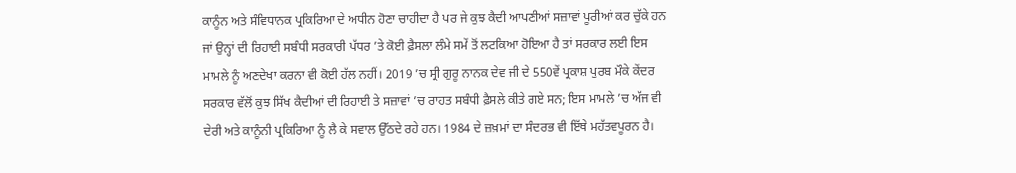ਕਾਨੂੰਨ ਅਤੇ ਸੰਵਿਧਾਨਕ ਪ੍ਰਕਿਰਿਆ ਦੇ ਅਧੀਨ ਹੋਣਾ ਚਾਹੀਦਾ ਹੈ ਪਰ ਜੇ ਕੁਝ ਕੈਦੀ ਆਪਣੀਆਂ ਸਜ਼ਾਵਾਂ ਪੂਰੀਆਂ ਕਰ ਚੁੱਕੇ ਹਨ ਜਾਂ ਉਨ੍ਹਾਂ ਦੀ ਰਿਹਾਈ ਸਬੰਧੀ ਸਰਕਾਰੀ ਪੱਧਰ ’ਤੇ ਕੋਈ ਫ਼ੈਸਲਾ ਲੰਮੇ ਸਮੇਂ ਤੋਂ ਲਟਕਿਆ ਹੋਇਆ ਹੈ ਤਾਂ ਸਰਕਾਰ ਲਈ ਇਸ ਮਾਮਲੇ ਨੂੰ ਅਣਦੇਖਾ ਕਰਨਾ ਵੀ ਕੋਈ ਹੱਲ ਨਹੀਂ। 2019 ’ਚ ਸ੍ਰੀ ਗੁਰੂ ਨਾਨਕ ਦੇਵ ਜੀ ਦੇ 550ਵੇਂ ਪ੍ਰਕਾਸ਼ ਪੁਰਬ ਮੌਕੇ ਕੇਂਦਰ ਸਰਕਾਰ ਵੱਲੋਂ ਕੁਝ ਸਿੱਖ ਕੈਦੀਆਂ ਦੀ ਰਿਹਾਈ ਤੇ ਸਜ਼ਾਵਾਂ ’ਚ ਰਾਹਤ ਸਬੰਧੀ ਫ਼ੈਸਲੇ ਕੀਤੇ ਗਏ ਸਨ; ਇਸ ਮਾਮਲੇ ’ਚ ਅੱਜ ਵੀ ਦੇਰੀ ਅਤੇ ਕਾਨੂੰਨੀ ਪ੍ਰਕਿਰਿਆ ਨੂੰ ਲੈ ਕੇ ਸਵਾਲ ਉੱਠਦੇ ਰਹੇ ਹਨ। 1984 ਦੇ ਜ਼ਖ਼ਮਾਂ ਦਾ ਸੰਦਰਭ ਵੀ ਇੱਥੇ ਮਹੱਤਵਪੂਰਨ ਹੈ।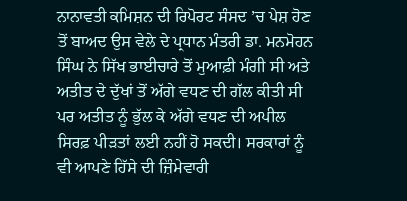ਨਾਨਾਵਤੀ ਕਮਿਸ਼ਨ ਦੀ ਰਿਪੋਰਟ ਸੰਸਦ ’ਚ ਪੇਸ਼ ਹੋਣ ਤੋਂ ਬਾਅਦ ਉਸ ਵੇਲੇ ਦੇ ਪ੍ਰਧਾਨ ਮੰਤਰੀ ਡਾ. ਮਨਮੋਹਨ ਸਿੰਘ ਨੇ ਸਿੱਖ ਭਾਈਚਾਰੇ ਤੋਂ ਮੁਆਫ਼ੀ ਮੰਗੀ ਸੀ ਅਤੇ ਅਤੀਤ ਦੇ ਦੁੱਖਾਂ ਤੋਂ ਅੱਗੇ ਵਧਣ ਦੀ ਗੱਲ ਕੀਤੀ ਸੀ ਪਰ ਅਤੀਤ ਨੂੰ ਭੁੱਲ ਕੇ ਅੱਗੇ ਵਧਣ ਦੀ ਅਪੀਲ ਸਿਰਫ਼ ਪੀੜਤਾਂ ਲਈ ਨਹੀਂ ਹੋ ਸਕਦੀ। ਸਰਕਾਰਾਂ ਨੂੰ ਵੀ ਆਪਣੇ ਹਿੱਸੇ ਦੀ ਜ਼ਿੰਮੇਵਾਰੀ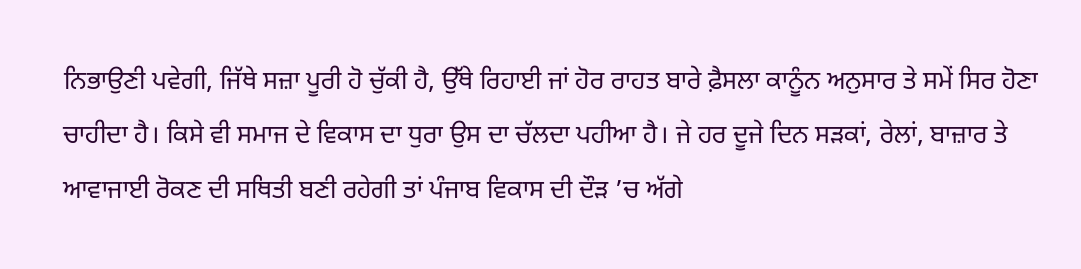ਨਿਭਾਉਣੀ ਪਵੇਗੀ, ਜਿੱਥੇ ਸਜ਼ਾ ਪੂਰੀ ਹੋ ਚੁੱਕੀ ਹੈ, ਉੱਥੇ ਰਿਹਾਈ ਜਾਂ ਹੋਰ ਰਾਹਤ ਬਾਰੇ ਫ਼ੈਸਲਾ ਕਾਨੂੰਨ ਅਨੁਸਾਰ ਤੇ ਸਮੇਂ ਸਿਰ ਹੋਣਾ ਚਾਹੀਦਾ ਹੈ। ਕਿਸੇ ਵੀ ਸਮਾਜ ਦੇ ਵਿਕਾਸ ਦਾ ਧੁਰਾ ਉਸ ਦਾ ਚੱਲਦਾ ਪਹੀਆ ਹੈ। ਜੇ ਹਰ ਦੂਜੇ ਦਿਨ ਸੜਕਾਂ, ਰੇਲਾਂ, ਬਾਜ਼ਾਰ ਤੇ ਆਵਾਜਾਈ ਰੋਕਣ ਦੀ ਸਥਿਤੀ ਬਣੀ ਰਹੇਗੀ ਤਾਂ ਪੰਜਾਬ ਵਿਕਾਸ ਦੀ ਦੌੜ ’ਚ ਅੱਗੇ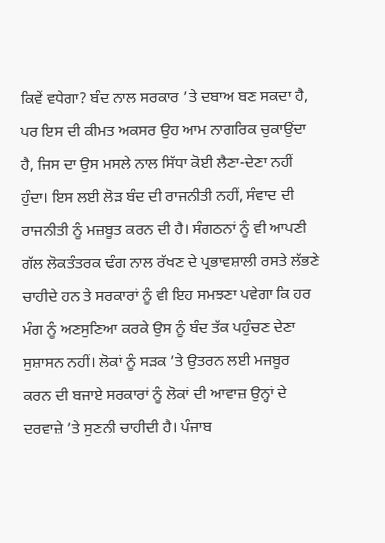ਕਿਵੇਂ ਵਧੇਗਾ? ਬੰਦ ਨਾਲ ਸਰਕਾਰ ’ਤੇ ਦਬਾਅ ਬਣ ਸਕਦਾ ਹੈ, ਪਰ ਇਸ ਦੀ ਕੀਮਤ ਅਕਸਰ ਉਹ ਆਮ ਨਾਗਰਿਕ ਚੁਕਾਉਂਦਾ ਹੈ, ਜਿਸ ਦਾ ਉਸ ਮਸਲੇ ਨਾਲ ਸਿੱਧਾ ਕੋਈ ਲੈਣਾ-ਦੇਣਾ ਨਹੀਂ ਹੁੰਦਾ। ਇਸ ਲਈ ਲੋੜ ਬੰਦ ਦੀ ਰਾਜਨੀਤੀ ਨਹੀਂ, ਸੰਵਾਦ ਦੀ ਰਾਜਨੀਤੀ ਨੂੰ ਮਜ਼ਬੂਤ ਕਰਨ ਦੀ ਹੈ। ਸੰਗਠਨਾਂ ਨੂੰ ਵੀ ਆਪਣੀ ਗੱਲ ਲੋਕਤੰਤਰਕ ਢੰਗ ਨਾਲ ਰੱਖਣ ਦੇ ਪ੍ਰਭਾਵਸ਼ਾਲੀ ਰਸਤੇ ਲੱਭਣੇ ਚਾਹੀਦੇ ਹਨ ਤੇ ਸਰਕਾਰਾਂ ਨੂੰ ਵੀ ਇਹ ਸਮਝਣਾ ਪਵੇਗਾ ਕਿ ਹਰ ਮੰਗ ਨੂੰ ਅਣਸੁਣਿਆ ਕਰਕੇ ਉਸ ਨੂੰ ਬੰਦ ਤੱਕ ਪਹੁੰਚਣ ਦੇਣਾ ਸੁਸ਼ਾਸਨ ਨਹੀਂ। ਲੋਕਾਂ ਨੂੰ ਸੜਕ ’ਤੇ ਉਤਰਨ ਲਈ ਮਜਬੂਰ ਕਰਨ ਦੀ ਬਜਾਏ ਸਰਕਾਰਾਂ ਨੂੰ ਲੋਕਾਂ ਦੀ ਆਵਾਜ਼ ਉਨ੍ਹਾਂ ਦੇ ਦਰਵਾਜ਼ੇ ’ਤੇ ਸੁਣਨੀ ਚਾਹੀਦੀ ਹੈ। ਪੰਜਾਬ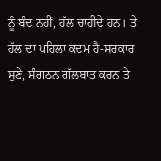ਨੂੰ ਬੰਦ ਨਹੀਂ, ਹੱਲ ਚਾਹੀਦੇ ਹਨ। ਤੇ ਹੱਲ ਦਾ ਪਹਿਲਾ ਕਦਮ ਹੈ-ਸਰਕਾਰ ਸੁਣੇ, ਸੰਗਠਨ ਗੱਲਬਾਤ ਕਰਨ ਤੇ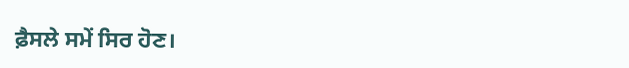ਫ਼ੈਸਲੇ ਸਮੇਂ ਸਿਰ ਹੋਣ।